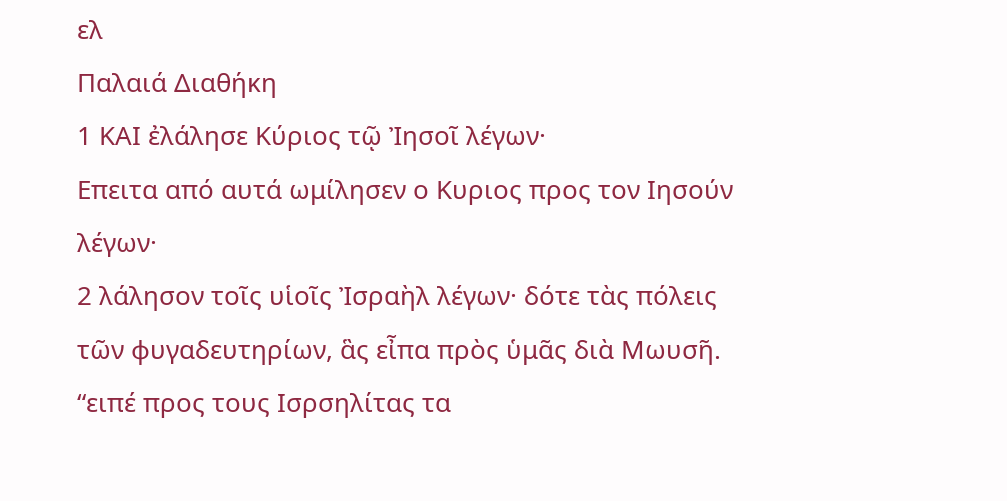ελ
Παλαιά Διαθήκη
1 ΚΑΙ ἐλάλησε Κύριος τῷ Ἰησοῖ λέγων·
Επειτα από αυτά ωμίλησεν ο Κυριος προς τον Ιησούν λέγων·
2 λάλησον τοῖς υἱοῖς Ἰσραὴλ λέγων· δότε τὰς πόλεις τῶν φυγαδευτηρίων, ἃς εἶπα πρὸς ὑμᾶς διὰ Μωυσῆ.
“ειπέ προς τους Ισρσηλίτας τα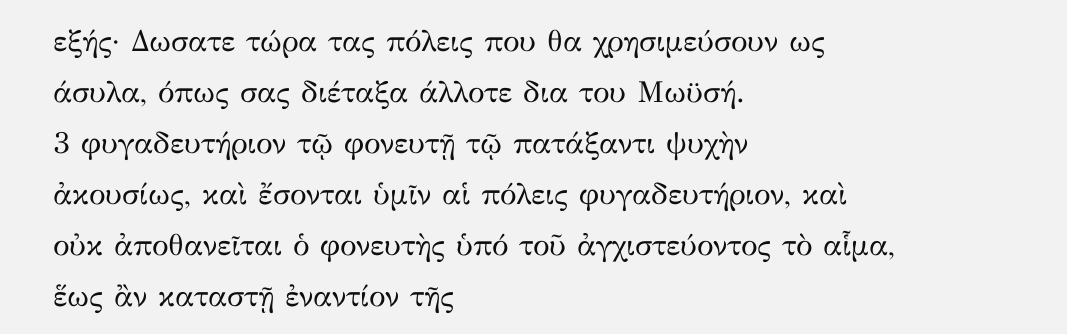εξής· Δωσατε τώρα τας πόλεις που θα χρησιμεύσουν ως άσυλα, όπως σας διέταξα άλλοτε δια του Μωϋσή.
3 φυγαδευτήριον τῷ φονευτῇ τῷ πατάξαντι ψυχὴν ἀκουσίως, καὶ ἔσονται ὑμῖν αἱ πόλεις φυγαδευτήριον, καὶ οὐκ ἀποθανεῖται ὁ φονευτὴς ὑπό τοῦ ἀγχιστεύοντος τὸ αἷμα, ἕως ἂν καταστῇ ἐναντίον τῆς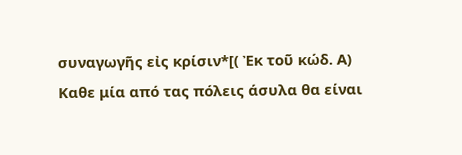συναγωγῆς εἰς κρίσιν*[( Ἐκ τοῦ κώδ. Α)
Καθε μία από τας πόλεις άσυλα θα είναι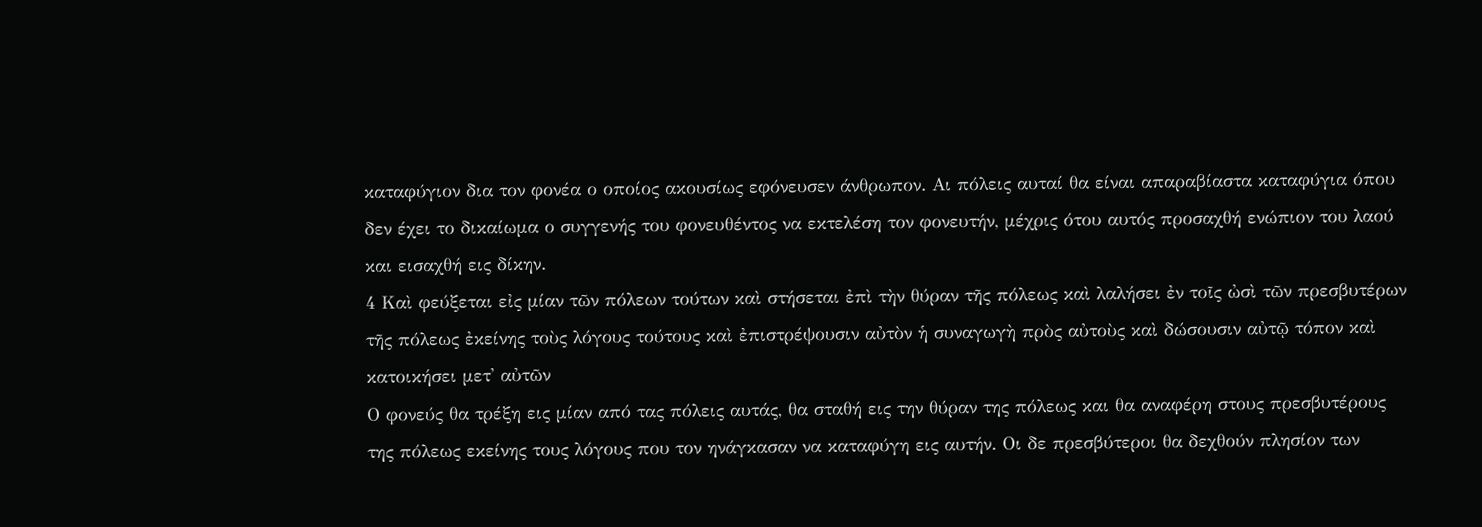καταφύγιον δια τον φονέα ο οποίος ακουσίως εφόνευσεν άνθρωπον. Αι πόλεις αυταί θα είναι απαραβίαστα καταφύγια όπου δεν έχει το δικαίωμα ο συγγενής του φονευθέντος να εκτελέση τον φονευτήν, μέχρις ότου αυτός προσαχθή ενώπιον του λαού και εισαχθή εις δίκην.
4 Καὶ φεύξεται εἰς μίαν τῶν πόλεων τούτων καὶ στήσεται ἐπὶ τὴν θύραν τῆς πόλεως καὶ λαλήσει ἐν τοῖς ὠσὶ τῶν πρεσβυτέρων τῆς πόλεως ἐκείνης τοὺς λόγους τούτους καὶ ἐπιστρέψουσιν αὐτὸν ἡ συναγωγὴ πρὸς αὐτοὺς καὶ δώσουσιν αὐτῷ τόπον καὶ κατοικήσει μετ' αὐτῶν
Ο φονεύς θα τρέξη εις μίαν από τας πόλεις αυτάς, θα σταθή εις την θύραν της πόλεως και θα αναφέρη στους πρεσβυτέρους της πόλεως εκείνης τους λόγους που τον ηνάγκασαν να καταφύγη εις αυτήν. Οι δε πρεσβύτεροι θα δεχθούν πλησίον των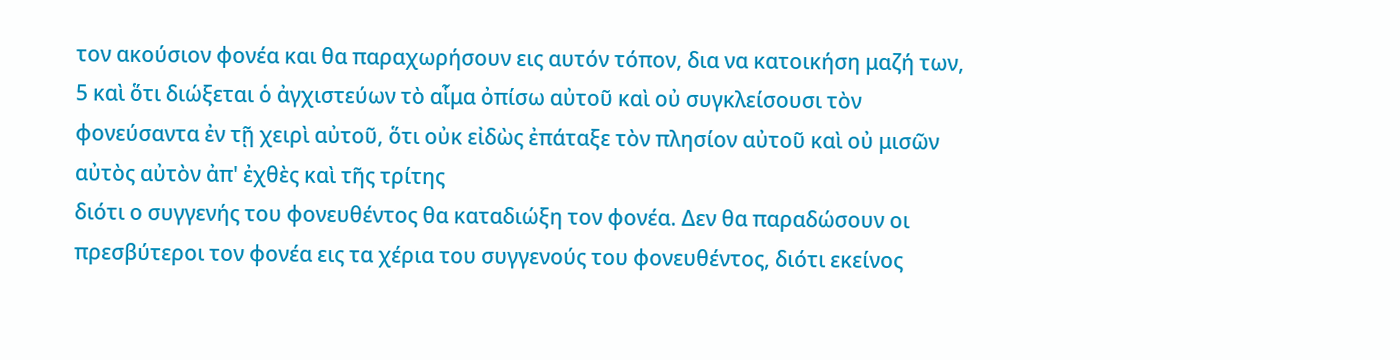τον ακούσιον φονέα και θα παραχωρήσουν εις αυτόν τόπον, δια να κατοικήση μαζή των,
5 καὶ ὅτι διώξεται ὁ ἀγχιστεύων τὸ αἷμα ὀπίσω αὐτοῦ καὶ οὐ συγκλείσουσι τὸν φονεύσαντα ἐν τῇ χειρὶ αὐτοῦ, ὅτι οὐκ εἰδὼς ἐπάταξε τὸν πλησίον αὐτοῦ καὶ οὐ μισῶν αὐτὸς αὐτὸν ἀπ' ἐχθὲς καὶ τῆς τρίτης
διότι ο συγγενής του φονευθέντος θα καταδιώξη τον φονέα. Δεν θα παραδώσουν οι πρεσβύτεροι τον φονέα εις τα χέρια του συγγενούς του φονευθέντος, διότι εκείνος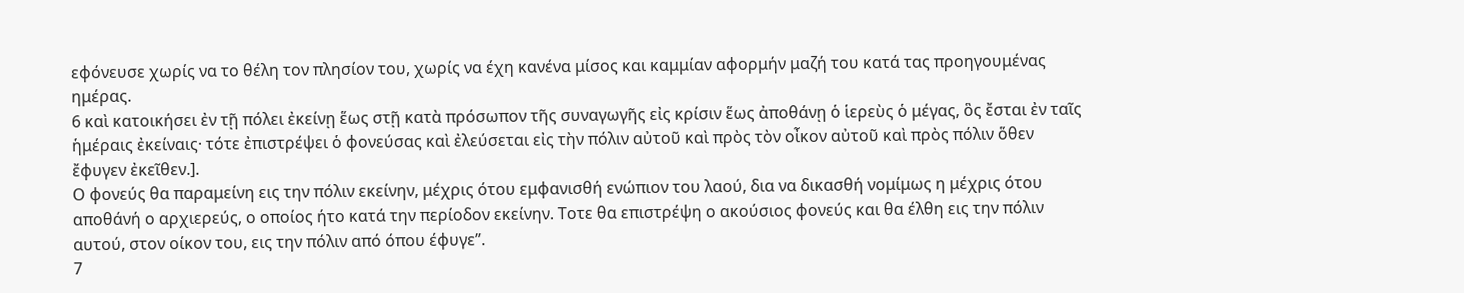εφόνευσε χωρίς να το θέλη τον πλησίον του, χωρίς να έχη κανένα μίσος και καμμίαν αφορμήν μαζή του κατά τας προηγουμένας ημέρας.
6 καὶ κατοικήσει ἐν τῇ πόλει ἐκείνῃ ἕως στῇ κατὰ πρόσωπον τῆς συναγωγῆς εἰς κρίσιν ἕως ἀποθάνῃ ὁ ἱερεὺς ὁ μέγας, ὃς ἔσται ἐν ταῖς ἡμέραις ἐκείναις· τότε ἐπιστρέψει ὁ φονεύσας καὶ ἐλεύσεται εἰς τὴν πόλιν αὐτοῦ καὶ πρὸς τὸν οἶκον αὐτοῦ καὶ πρὸς πόλιν ὅθεν ἔφυγεν ἐκεῖθεν.].
Ο φονεύς θα παραμείνη εις την πόλιν εκείνην, μέχρις ότου εμφανισθή ενώπιον του λαού, δια να δικασθή νομίμως η μέχρις ότου αποθάνή ο αρχιερεύς, ο οποίος ήτο κατά την περίοδον εκείνην. Τοτε θα επιστρέψη ο ακούσιος φονεύς και θα έλθη εις την πόλιν αυτού, στον οίκον του, εις την πόλιν από όπου έφυγε”.
7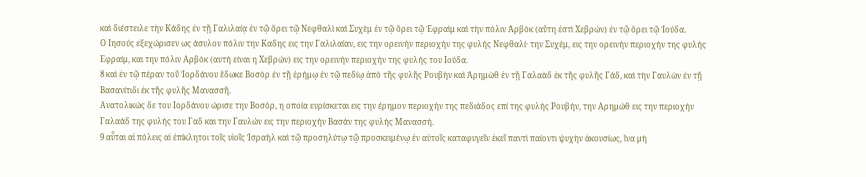καὶ διέστειλε τὴν Κάδης ἐν τῇ Γαλιλαίᾳ ἐν τῷ ὄρει τῷ Νεφθαλὶ καὶ Συχὲμ ἐν τῷ ὄρει τῷ Ἐφραὶμ καὶ τὴν πόλιν Ἀρβὸκ (αὕτη ἐστὶ Χεβρών) ἐν τῷ ὄρει τῷ Ἰούδα.
Ο Ιησούς εξεχώρισεν ως άσυλον πόλιν την Καδης εις την Γαλιλαίαν, εις την ορεινήν περιοχήν της φυλής Νεφθαλί· την Συχέμ, εις την ορεινήν περιοχήν της φυλής Εφραίμ, και την πόλιν Αρβόκ (αυτή είναι η Χεβρών) εις την ορεινήν περιοχήν της φυλής του Ιούδα.
8 καὶ ἐν τῷ πέραν τοῦ Ἰορδάνου ἔδωκε Βοσὸρ ἐν τῇ ἐρήμῳ ἐν τῷ πεδίῳ ἀπὸ τῆς φυλῆς Ρουβὴν καὶ Ἀρημὼθ ἐν τῇ Γαλαὰδ ἐκ τῆς φυλῆς Γάδ, καὶ τὴν Γαυλὼν ἐν τῇ Βασανίτιδι ἐκ τῆς φυλῆς Μανασσῆ.
Ανατολικώς δε του Ιορδάνου ώρισε την Βοσόρ, η οποία ευρίσκεται εις την έρημον περιοχήν της πεδιάδος επί της φυλής Ρουβήν, την Αρημώθ εις την περιοχήν Γαλαάδ της φυλής του Γαδ και την Γαυλών εις την περιοχήν Βασάν της φυλής Μανασσή.
9 αὗται αἱ πόλεις αἱ ἐπίκλητοι τοῖς υἱοῖς Ἰσραὴλ καὶ τῷ προσηλύτῳ τῷ προσκειμένῳ ἐν αὐτοῖς καταφυγεῖν ἐκεῖ παντὶ παίοντι ψυχὴν ἀκουσίως, ἵνα μὴ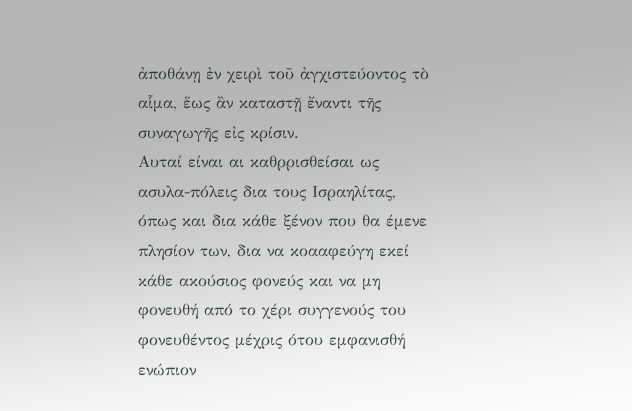ἀποθάνῃ ἐν χειρὶ τοῦ ἀγχιστεύοντος τὸ αἷμα, ἕως ἂν καταστῇ ἔναντι τῆς συναγωγῆς εἰς κρίσιν.
Αυταί είναι αι καθρρισθείσαι ως ασυλα-πόλεις δια τους Ισραηλίτας, όπως και δια κάθε ξένον που θα έμενε πλησίον των, δια να κοααφεύγη εκεί κάθε ακούσιος φονεύς και να μη φονευθή από το χέρι συγγενούς του φονευθέντος μέχρις ότου εμφανισθή ενώπιον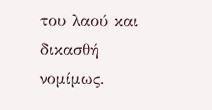του λαού και δικασθή νομίμως.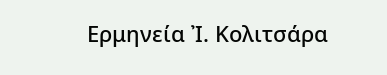Ερμηνεία Ἰ. Κολιτσάρα